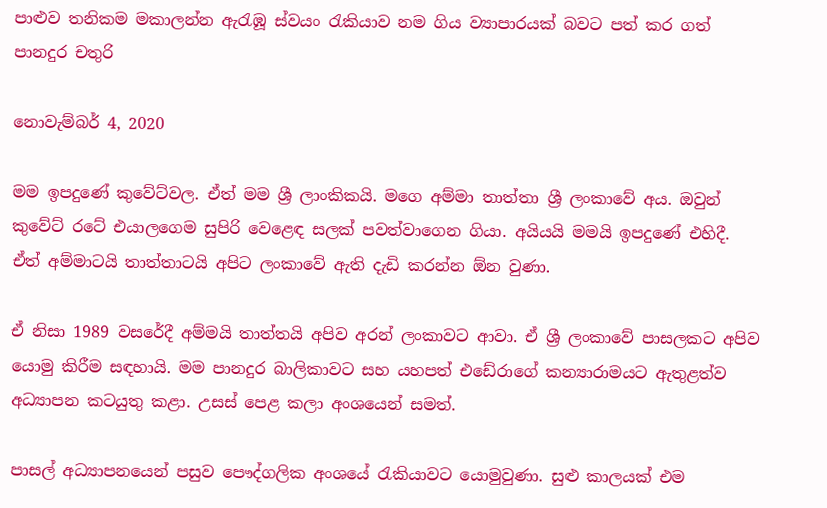පාළුව තනිකම මකාලන්න ඇරැඹූ ස්වයං රැකියාව නම ගිය ව්‍යාපාරයක් බවට පත් කර ගත් පානදුර චතුරි

නොවැම්බර් 4, 2020

මම ඉපදුණේ කුවේට්වල. ඒත් මම ශ්‍රී ලාංකිකයි. මගෙ අම්මා තාත්තා ශ්‍රී ලංකාවේ අය. ඔවුන් කුවේට් රටේ එයාලගෙම සුපිරි වෙළෙඳ සලක් පවත්වාගෙන ගියා. අයියයි මමයි ඉපදුණේ එහිදී. ඒත් අම්මාටයි තාත්තාටයි අපිට ලංකාවේ ඇති දැඩි කරන්න ඕන වුණා.

ඒ නිසා 1989 වසරේදී අම්මයි තාත්තයි අපිව අරන් ලංකාවට ආවා. ඒ ශ්‍රී ලංකාවේ පාසලකට අපිව යොමු කිරීම සඳහායි. මම පානදුර බාලිකාවට සහ යහපත් එඩේරාගේ කන්‍යාරාමයට ඇතුළත්ව අධ්‍යාපන කටයුතු කළා. උසස් පෙළ කලා අංශයෙන් සමත්.

පාසල් අධ්‍යාපනයෙන් පසුව පෞද්ගලික අංශයේ රැකියාවට යොමුවුණා. සුළු කාලයක් එම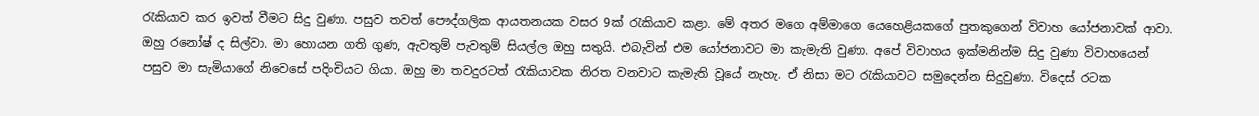රැකියාව කර ඉවත් වීමට සිදු වුණා. පසුව තවත් පෞද්ගලික ආයතනයක වසර 9ක් රැකියාව කළා. මේ අතර මගෙ අම්මාගෙ යෙහෙළියකගේ පුතකුගෙන් විවාහ යෝජනාවක් ආවා. ඔහු රනෝෂ් ද සිල්වා. මා හොයන ගති ගුණ, ඇවතුම් පැවතුම් සියල්ල ඔහු සතුයි. එබැවින් එම යෝජනාවට මා කැමැති වුණා. අපේ විවාහය ඉක්මනින්ම සිදු වුණා විවාහයෙන් පසුව මා සැමියාගේ නිවෙසේ පදිංචියට ගියා. ඔහු මා තවදුරටත් රැකියාවක නිරත වනවාට කැමැති වූයේ නැහැ. ඒ නිසා මට රැකියාවට සමුදෙන්න සිදුවුණා. විදෙස් රටක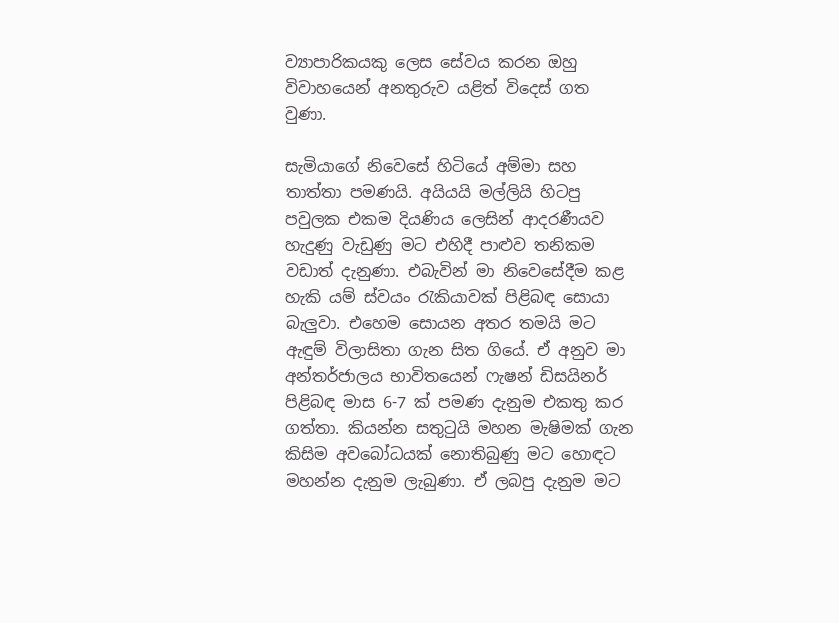ව්‍යාපාරිකයකු ලෙස සේවය කරන ඔහු විවාහයෙන් අනතුරුව යළිත් විදෙස් ගත වුණා.

සැමියාගේ නිවෙසේ හිටියේ අම්මා සහ තාත්තා පමණයි. අයියයි මල්ලියි හිටපු පවුලක එකම දියණිය ලෙසින් ආදරණීයව හැදුණු වැඩුණු මට එහිදී පාළුව තනිකම වඩාත් දැනුණා. එබැවින් මා නිවෙසේදීම කළ හැකි යම් ස්වයං රැකියාවක් පිළිබඳ සොයා බැලුවා. එහෙම සොයන අතර තමයි මට ඇඳුම් විලාසිතා ගැන සිත ගියේ. ඒ අනුව මා අන්තර්ජාලය භාවිතයෙන් ෆැෂන් ඩිසයිනර් පිළිබඳ මාස 6-7 ක් පමණ දැනුම එකතු කර ගත්තා. කියන්න සතුටුයි මහන මැෂිමක් ගැන කිසිම අවබෝධයක් නොතිබුණු මට හොඳට මහන්න දැනුම ලැබුණා. ඒ ලබපු දැනුම මට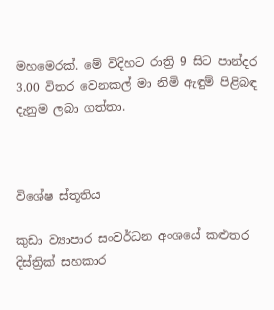මහමෙරක්. මේ විදිහට රාත්‍රි 9 සිට පාන්දර 3.00 විතර වෙනකල් මා නිමි ඇඳුම් පිළිබඳ දැනුම ලබා ගත්තා.



විශේෂ ස්තූතිය

කුඩා ව්‍යාපාර සංවර්ධන අංශයේ කළුතර දිස්ත්‍රික් සහකාර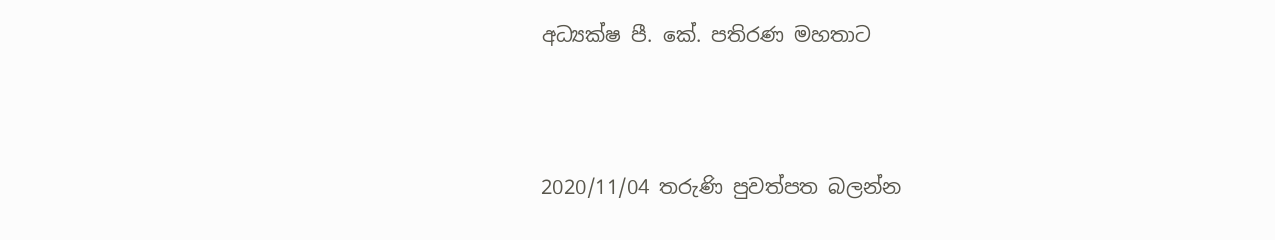අධ්‍යක්ෂ පී. කේ. පතිරණ මහතාට



2020/11/04 තරුණි පුවත්පත බලන්න